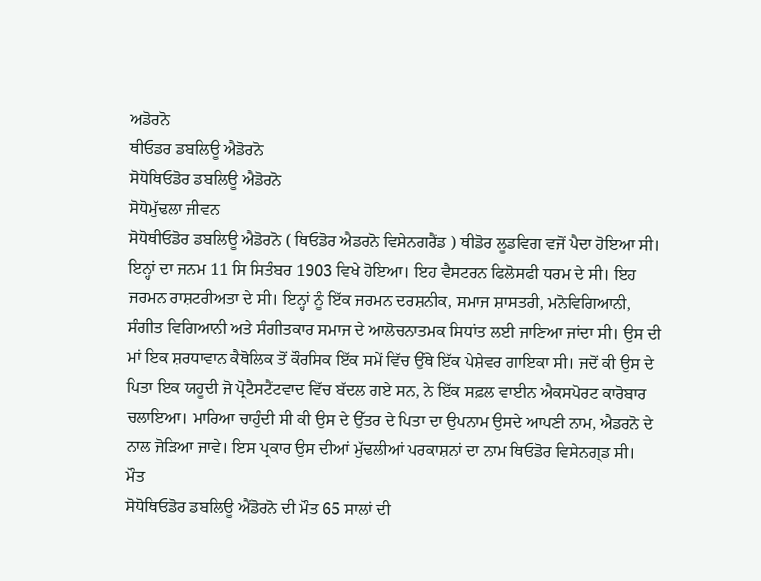ਅਡੋਰਨੋ
ਥੀਓਡਰ ਡਬਲਿਊ ਐਡੋਰਨੋ
ਸੋਧੋਥਿਓਡੋਰ ਡਬਲਿਊ ਐਡੋਰਨੋ
ਸੋਧੋਮੁੱਢਲਾ ਜੀਵਨ
ਸੋਧੋਥੀਓਡੋਰ ਡਬਲਿਊ ਐਡੋਰਨੋ ( ਥਿਓਡੋਰ ਐਡਰਨੋ ਵਿਸੇਨਗਰੈਂਡ ) ਥੀਡੋਰ ਲੂਡਵਿਗ ਵਜੋਂ ਪੈਦਾ ਹੋਇਆ ਸੀ। ਇਨ੍ਹਾਂ ਦਾ ਜਨਮ 11 ਸਿ ਸਿਤੰਬਰ 1903 ਵਿਖੇ ਹੋਇਆ। ਇਹ ਵੈਸਟਰਨ ਫਿਲੋਸਫੀ ਧਰਮ ਦੇ ਸੀ। ਇਹ ਜਰਮਨ ਰਾਸ਼ਟਰੀਅਤਾ ਦੇ ਸੀ। ਇਨ੍ਹਾਂ ਨੂੰ ਇੱਕ ਜਰਮਨ ਦਰਸ਼ਨੀਕ, ਸਮਾਜ ਸ਼ਾਸਤਰੀ, ਮਨੋਵਿਗਿਆਨੀ, ਸੰਗੀਤ ਵਿਗਿਆਨੀ ਅਤੇ ਸੰਗੀਤਕਾਰ ਸਮਾਜ ਦੇ ਆਲੋਚਨਾਤਮਕ ਸਿਧਾਂਤ ਲਈ ਜਾਣਿਆ ਜਾਂਦਾ ਸੀ। ਉਸ ਦੀ ਮਾਂ ਇਕ ਸ਼ਰਧਾਵਾਨ ਕੈਥੋਲਿਕ ਤੋਂ ਕੌਰਸਿਕ ਇੱਕ ਸਮੇਂ ਵਿੱਚ ਉੱਥੇ ਇੱਕ ਪੇਸ਼ੇਵਰ ਗਾਇਕਾ ਸੀ। ਜਦੋਂ ਕੀ ਉਸ ਦੇ ਪਿਤਾ ਇਕ ਯਹੂਦੀ ਜੋ ਪ੍ਰੋਟੈਸਟੈਂਟਵਾਦ ਵਿੱਚ ਬੱਦਲ ਗਏ ਸਨ, ਨੇ ਇੱਕ ਸਫ਼ਲ ਵਾਈਨ ਐਕਸਪੋਰਟ ਕਾਰੋਬਾਰ ਚਲਾਇਆ। ਮਾਰਿਆ ਚਾਹੁੰਦੀ ਸੀ ਕੀ ਉਸ ਦੇ ਉੱਤਰ ਦੇ ਪਿਤਾ ਦਾ ਉਪਨਾਮ ਉਸਦੇ ਆਪਣੀ ਨਾਮ, ਐਡਰਨੋ ਦੇ ਨਾਲ ਜੋੜਿਆ ਜਾਵੇ। ਇਸ ਪ੍ਰਕਾਰ ਉਸ ਦੀਆਂ ਮੁੱਢਲੀਆਂ ਪਰਕਾਸ਼ਨਾਂ ਦਾ ਨਾਮ ਥਿਓਡੋਰ ਵਿਸੇਨਗ੍ਡ ਸੀ।
ਮੌਤ
ਸੋਧੋਥਿਓਡੋਰ ਡਬਲਿਊ ਐਂਡੋਰਨੋ ਦੀ ਮੌਤ 65 ਸਾਲਾਂ ਦੀ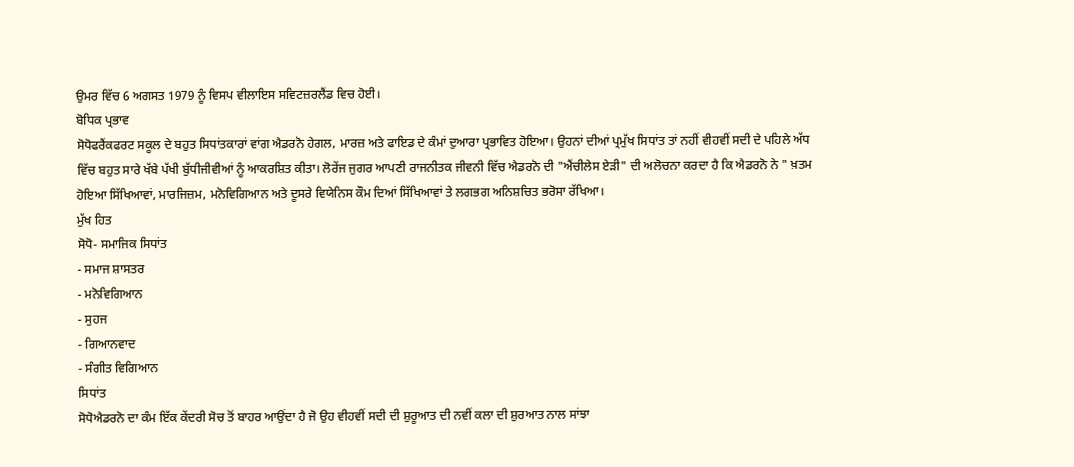ਉਮਰ ਵਿੱਚ 6 ਅਗਸਤ 1979 ਨੂੰ ਵਿਸਪ ਵੀਲਾਇਸ ਸਵਿਟਜ਼ਰਲੈਂਡ ਵਿਚ ਹੋਈ।
ਬੋਧਿਕ ਪ੍ਰਭਾਵ
ਸੋਧੋਫਰੈਂਕਫਰਟ ਸਕੂਲ ਦੇ ਬਹੁਤ ਸਿਧਾਂਤਕਾਰਾਂ ਵਾਂਗ ਐਡਰਨੋ ਹੇਗਲ, ਮਾਰਜ਼ ਅਤੇ ਫਾਇਡ ਦੇ ਕੰਮਾਂ ਦੁਆਰਾ ਪ੍ਰਭਾਵਿਤ ਹੋਇਆ। ਉਹਨਾਂ ਦੀਆਂ ਪ੍ਰਮੁੱਖ ਸਿਧਾਂਤ ਤਾਂ ਨਹੀਂ ਵੀਹਵੀਂ ਸਦੀ ਦੇ ਪਹਿਲੇ ਅੱਧ ਵਿੱਚ ਬਹੁਤ ਸਾਰੇ ਖੱਬੇ ਪੱਖੀ ਬੁੱਧੀਜੀਵੀਆਂ ਨੂੰ ਆਕਰਸ਼ਿਤ ਕੀਤਾ। ਲੋਰੇਂਜ ਜੁਗਰ ਆਪਣੀ ਰਾਜਨੀਤਕ ਜੀਵਨੀ ਵਿੱਚ ਐਡਰਨੋ ਦੀ "ਐਂਚੀਲੇਸ ਏੜੀ" ਦੀ ਅਲੋਚਨਾ ਕਰਦਾ ਹੈ ਕਿ ਐਡਰਨੋ ਨੇ " ਖ਼ਤਮ ਹੋਇਆ ਸਿੱਖਿਆਵਾਂ, ਮਾਰਜਿਜ਼ਮ, ਮਨੋਵਿਗਿਆਨ ਅਤੇ ਦੂਸਰੇ ਵਿਯੇਨਿਸ ਕੌਮ ਦਿਆਂ ਸਿੱਖਿਆਵਾਂ ਤੇ ਲਗਭਗ ਅਨਿਸ਼ਚਿਤ ਭਰੋਸਾ ਰੱਖਿਆ।
ਮੁੱਖ ਹਿਤ
ਸੋਧੋ- ਸਮਾਜਿਕ ਸਿਧਾਂਤ
- ਸਮਾਜ ਸ਼ਾਸਤਰ
- ਮਨੋਵਿਗਿਆਨ
- ਸੁਹਜ
- ਗਿਆਨਵਾਦ
- ਸੰਗੀਤ ਵਿਗਿਆਨ
ਸਿਧਾਂਤ
ਸੋਧੋਐਡਰਨੋ ਦਾ ਕੰਮ ਇੱਕ ਕੇਂਦਰੀ ਸੋਚ ਤੋਂ ਬਾਹਰ ਆਉਂਦਾ ਹੈ ਜੋ ਉਹ ਵੀਹਵੀਂ ਸਦੀ ਦੀ ਸ਼ੁਰੂਆਤ ਦੀ ਨਵੀਂ ਕਲਾ ਦੀ ਸ਼ੁਰਆਤ ਨਾਲ ਸਾਂਝਾ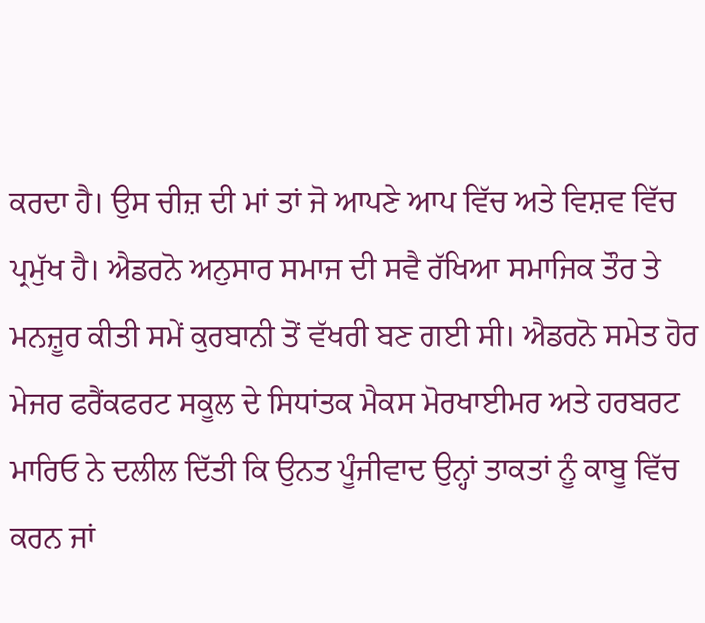ਕਰਦਾ ਹੈ। ਉਸ ਚੀਜ਼ ਦੀ ਮਾਂ ਤਾਂ ਜੋ ਆਪਣੇ ਆਪ ਵਿੱਚ ਅਤੇ ਵਿਸ਼ਵ ਵਿੱਚ ਪ੍ਰਮੁੱਖ ਹੈ। ਐਡਰਨੋ ਅਨੁਸਾਰ ਸਮਾਜ ਦੀ ਸਵੈ ਰੱਖਿਆ ਸਮਾਜਿਕ ਤੌਰ ਤੇ ਮਨਜ਼ੂਰ ਕੀਤੀ ਸਮੇਂ ਕੁਰਬਾਨੀ ਤੋਂ ਵੱਖਰੀ ਬਣ ਗਈ ਸੀ। ਐਡਰਨੋ ਸਮੇਤ ਹੋਰ ਮੇਜਰ ਫਰੈਂਕਫਰਟ ਸਕੂਲ ਦੇ ਸਿਧਾਂਤਕ ਮੈਕਸ ਮੋਰਖਾਈਮਰ ਅਤੇ ਹਰਬਰਟ ਮਾਰਿਓ ਨੇ ਦਲੀਲ ਦਿੱਤੀ ਕਿ ਉਨਤ ਪੂੰਜੀਵਾਦ ਉਨ੍ਹਾਂ ਤਾਕਤਾਂ ਨੂੰ ਕਾਬੂ ਵਿੱਚ ਕਰਨ ਜਾਂ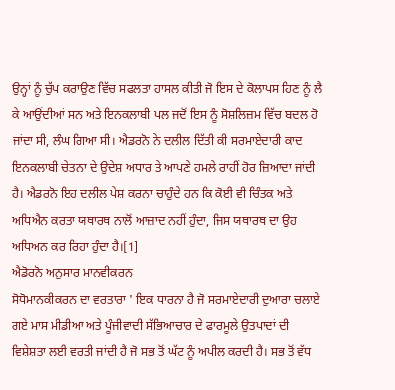ਉਨ੍ਹਾਂ ਨੂੰ ਚੁੱਪ ਕਰਾਉਣ ਵਿੱਚ ਸਫਲਤਾ ਹਾਸਲ ਕੀਤੀ ਜੋ ਇਸ ਦੇ ਕੋਲਾਪਸ ਹਿਣ ਨੂੰ ਲੈ ਕੇ ਆਉਂਦੀਆਂ ਸਨ ਅਤੇ ਇਨਕਲਾਬੀ ਪਲ ਜਦੋਂ ਇਸ ਨੂੰ ਸੋਸ਼ਲਿਜ਼ਮ ਵਿੱਚ ਬਦਲ ਹੋ ਜਾਂਦਾ ਸੀ, ਲੰਘ ਗਿਆ ਸੀ। ਐਡਰਨੋ ਨੇ ਦਲੀਲ ਦਿੱਤੀ ਕੀ ਸਰਮਾਏਦਾਰੀ ਕਾਦ ਇਨਕਲਾਬੀ ਚੇਤਨਾ ਦੇ ਉਦੇਸ਼ ਅਧਾਰ ਤੇ ਆਪਣੇ ਹਮਲੇ ਰਾਹੀਂ ਹੋਰ ਜ਼ਿਆਦਾ ਜਾਂਦੀ ਹੈ। ਐਡਰਨੋ ਇਹ ਦਲੀਲ ਪੇਸ਼ ਕਰਨਾ ਚਾਹੁੰਦੇ ਹਨ ਕਿ ਕੋਈ ਵੀ ਚਿੰਤਕ ਅਤੇ ਅਧਿਐਨ ਕਰਤਾ ਯਥਾਰਥ ਨਾਲੋਂ ਆਜ਼ਾਦ ਨਹੀਂ ਹੁੰਦਾ, ਜਿਸ ਯਥਾਰਥ ਦਾ ਉਹ ਅਧਿਅਨ ਕਰ ਰਿਹਾ ਹੁੰਦਾ ਹੈ।[1]
ਐਡੋਰਨੋ ਅਨੁਸਾਰ ਮਾਨਵੀਕਰਨ
ਸੋਧੋਮਾਨਕੀਕਰਨ ਦਾ ਵਰਤਾਰਾ ' ਇਕ ਧਾਰਨਾ ਹੈ ਜੋ ਸਰਮਾਏਦਾਰੀ ਦੁਆਰਾ ਚਲਾਏ ਗਏ ਮਾਸ ਮੀਡੀਆ ਅਤੇ ਪੂੰਜੀਵਾਦੀ ਸੱਭਿਆਚਾਰ ਦੇ ਫਾਰਮੂਲੇ ਉਤਪਾਦਾਂ ਦੀ ਵਿਸ਼ੇਸ਼ਤਾ ਲਈ ਵਰਤੀ ਜਾਂਦੀ ਹੈ ਜੋ ਸਭ ਤੋਂ ਘੱਟ ਨੂੰ ਅਪੀਲ ਕਰਦੀ ਹੈ। ਸਭ ਤੋਂ ਵੱਧ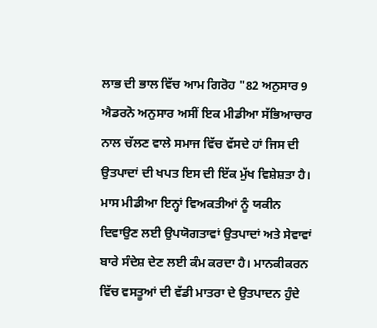ਲਾਭ ਦੀ ਭਾਲ ਵਿੱਚ ਆਮ ਗਿਰੋਹ "82 ਅਨੁਸਾਰ 9 ਐਡਰਨੋ ਅਨੁਸਾਰ ਅਸੀਂ ਇਕ ਮੀਡੀਆ ਸੱਭਿਆਚਾਰ ਨਾਲ ਚੱਲਣ ਵਾਲੇ ਸਮਾਜ ਵਿੱਚ ਵੱਸਦੇ ਹਾਂ ਜਿਸ ਦੀ ਉਤਪਾਦਾਂ ਦੀ ਖਪਤ ਇਸ ਦੀ ਇੱਕ ਮੁੱਖ ਵਿਸ਼ੇਸ਼ਤਾ ਹੈ। ਮਾਸ ਮੀਡੀਆ ਇਨ੍ਹਾਂ ਵਿਅਕਤੀਆਂ ਨੂੰ ਯਕੀਨ ਦਿਵਾਉਣ ਲਈ ਉਪਯੋਗਤਾਵਾਂ ਉਤਪਾਦਾਂ ਅਤੇ ਸੇਵਾਵਾਂ ਬਾਰੇ ਸੰਦੇਸ਼ ਦੇਣ ਲਈ ਕੰਮ ਕਰਦਾ ਹੈ। ਮਾਨਕੀਕਰਨ ਵਿੱਚ ਵਸਤੂਆਂ ਦੀ ਵੱਡੀ ਮਾਤਰਾ ਦੇ ਉਤਪਾਦਨ ਹੁੰਦੇ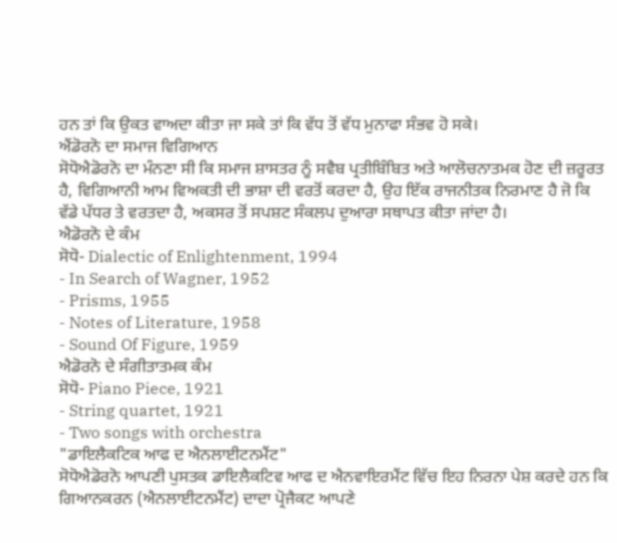ਹਨ ਤਾਂ ਕਿ ਉਕਤ ਵਾਅਦਾ ਕੀਤਾ ਜਾ ਸਕੇ ਤਾਂ ਕਿ ਵੱਧ ਤੋਂ ਵੱਧ ਮੁਨਾਫਾ ਸੰਭਵ ਹੋ ਸਕੇ।
ਐਂਡੋਰਨੋ ਦਾ ਸਮਾਜ ਵਿਗਿਆਨ
ਸੋਧੋਐਡੋਰਨੋ ਦਾ ਮੰਨਣਾ ਸੀ ਕਿ ਸਮਾਜ ਸ਼ਾਸਤਰ ਨੂੰ ਸਵੈਬ ਪ੍ਰਤੀਬਿੰਬਿਤ ਅਤੇ ਆਲੋਚਨਾਤਮਕ ਹੋਣ ਦੀ ਜ਼ਰੂਰਤ ਹੈ, ਵਿਗਿਆਨੀ ਆਮ ਵਿਅਕਤੀ ਦੀ ਭਾਸ਼ਾ ਦੀ ਵਰਤੋਂ ਕਰਦਾ ਹੈ, ਉਹ ਇੱਕ ਰਾਜਨੀਤਕ ਨਿਰਮਾਣ ਹੈ ਜੋ ਕਿ ਵੱਡੇ ਪੱਧਰ ਤੇ ਵਰਤਦਾ ਹੈ, ਅਕਸਰ ਤੋਂ ਸਪਸ਼ਟ ਸੰਕਲਪ ਦੁਆਰਾ ਸਥਾਪਤ ਕੀਤਾ ਜਾਂਦਾ ਹੈ।
ਐਡੋਰਨੋ ਦੇ ਕੰਮ
ਸੋਧੋ- Dialectic of Enlightenment, 1994
- In Search of Wagner, 1952
- Prisms, 1955
- Notes of Literature, 1958
- Sound Of Figure, 1959
ਐਡੋਰਨੋ ਦੇ ਸੰਗੀਤਾਤਮਕ ਕੰਮ
ਸੋਧੋ- Piano Piece, 1921
- String quartet, 1921
- Two songs with orchestra
"ਡਾਇਲੈਕਟਿਕ ਆਫ ਦ ਐਨਲਾਈਟਨਮੈਂਟ"
ਸੋਧੋਐਡੋਰਨੋ ਆਪਣੀ ਪੁਸਤਕ ਡਾਇਲੈਕਟਿਵ ਆਫ ਦ ਐਨਵਾਇਰਮੈਂਟ ਵਿੱਚ ਇਹ ਨਿਰਨਾ ਪੇਸ਼ ਕਰਦੇ ਹਨ ਕਿ ਗਿਆਨਕਰਨ (ਐਨਲਾਈਟਨਮੈਂਟ) ਦਾਦਾ ਪ੍ਰੋਜੈਕਟ ਆਪਣੇ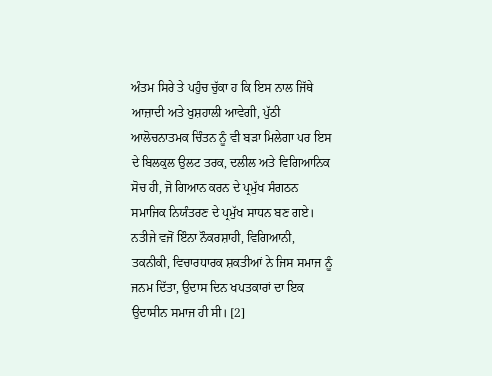ਅੰਤਮ ਸਿਰੇ ਤੇ ਪਹੁੰਚ ਚੁੱਕਾ ਹ ਕਿ ਇਸ ਨਾਲ ਜਿੱਥੇ ਆਜ਼ਾਦੀ ਅਤੇ ਖੁਸ਼ਹਾਲੀ ਆਵੇਗੀ, ਪੁੱਠੀ ਆਲੋਚਨਾਤਮਕ ਚਿੰਤਨ ਨੂੰ ਵੀ ਬੜਾ ਮਿਲੇਗਾ ਪਰ ਇਸ ਦੇ ਬਿਲਕੁਲ ਉਲਟ ਤਰਕ, ਦਲੀਲ ਅਤੇ ਵਿਗਿਆਨਿਕ ਸੋਚ ਹੀ, ਜੋ ਗਿਆਨ ਕਰਨ ਦੇ ਪ੍ਰਮੁੱਖ ਸੰਗਠਨ ਸਮਾਜਿਕ ਨਿਯੰਤਰਣ ਦੇ ਪ੍ਰਮੁੱਖ ਸਾਧਨ ਬਣ ਗਏ। ਨਤੀਜੇ ਵਜੋਂ ਇੰਨਾ ਨੌਕਰਸ਼ਾਹੀ, ਵਿਗਿਆਨੀ, ਤਕਨੀਕੀ, ਵਿਚਾਰਧਾਰਕ ਸ਼ਕਤੀਆਂ ਨੇ ਜਿਸ ਸਮਾਜ ਨੂੰ ਜਨਮ ਦਿੱਤਾ, ਉਦਾਸ ਦਿਨ ਖਪਤਕਾਰਾਂ ਦਾ ਇਕ ਉਦਾਸੀਨ ਸਮਾਜ ਹੀ ਸੀ। [2]